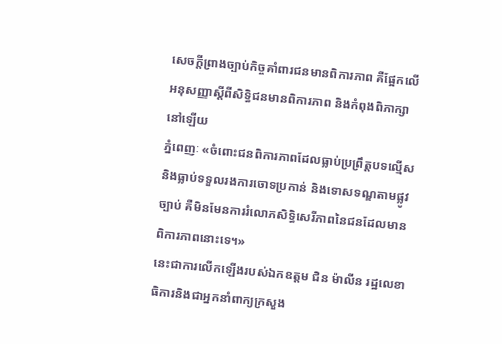សេចក្តីព្រាងច្បាប់កិច្ចគាំពារជនមានពិការភាព គឺផ្អែកលើអនុសញ្ញាស្តីពីសិទ្ធិជនមានពិការភាព និងកំពុងពិភាក្សានៅឡើយ
ភ្នំពេញៈ «ចំពោះជនពិការភាពដែលធ្លាប់ប្រព្រឹត្តបទល្មើស និងធ្លាប់ទទួលរងការចោទប្រកាន់ និងទោសទណ្ឌតាមផ្លូវច្បាប់ គឺមិនមែនការរំលោភសិទ្ធិសេរីភាពនៃជនដែលមាន ពិការភាពនោះទេ។»
នេះជាការលើកឡើងរបស់ឯកឧត្តម ជិន ម៉ាលីន រដ្ឋលេខាធិការនិងជាអ្នកនាំពាក្យក្រសួង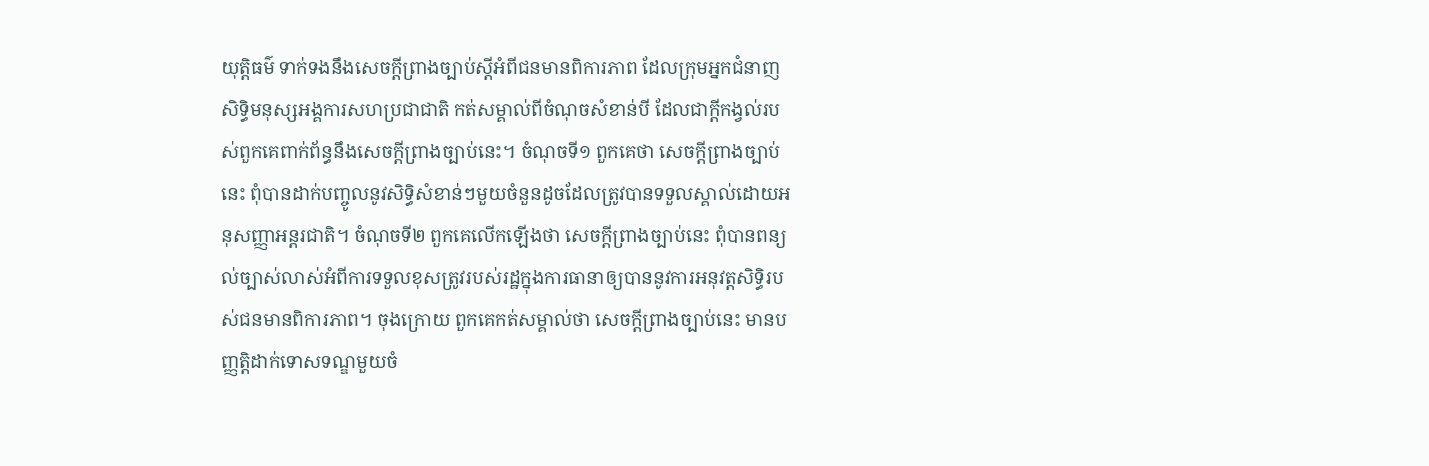យុត្តិធម៌ ទាក់ទងនឹងសេចក្តីព្រាងច្បាប់ស្តីអំពីជនមានពិការភាព ដែលក្រុមអ្នកជំនាញសិទ្ធិមនុស្សអង្គការសហប្រជាជាតិ កត់សម្គាល់ពីចំណុចសំខាន់បី ដែលជាក្តីកង្វល់របស់ពួកគេពាក់ព័ន្ធនឹងសេចក្តីព្រាងច្បាប់នេះ។ ចំណុចទី១ ពួកគេថា សេចក្តីព្រាងច្បាប់នេះ ពុំបានដាក់បញ្ចូលនូវសិទ្ធិសំខាន់ៗមួយចំនួនដូចដែលត្រូវបានទទួលស្គាល់ដោយអនុសញ្ញាអន្តរជាតិ។ ចំណុចទី២ ពួកគេលើកឡើងថា សេចក្តីព្រាងច្បាប់នេះ ពុំបានពន្យល់ច្បាស់លាស់អំពីការទទួលខុសត្រូវរបស់រដ្ឋក្នុងការធានាឲ្យបាននូវការអនុវត្តសិទ្ធិរបស់ជនមានពិការភាព។ ចុងក្រោយ ពួកគេកត់សម្គាល់ថា សេចក្តីព្រាងច្បាប់នេះ មានបញ្ញត្តិដាក់ទោសទណ្ឌមួយចំ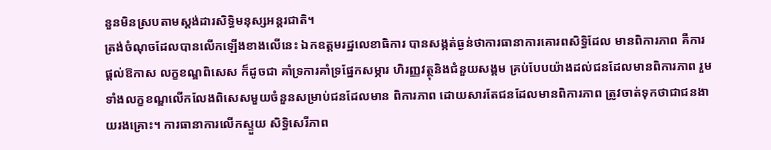នួនមិនស្របតាមស្តង់ដារសិទ្ធិមនុស្សអន្តរជាតិ។
ត្រង់ចំណុចដែលបានលើកឡើងខាងលើនេះ ឯកឧត្តមរដ្ឋលេខាធិការ បានសង្កត់ធ្ងន់ថាការធានាការគោរពសិទ្ធិដែល មានពិការភាព គឺការផ្តល់ឱកាស លក្ខខណ្ឌពិសេស ក៏ដូចជា គាំទ្រការគាំទ្រផ្នែកសម្ភារ ហិរញ្ញវត្ថុនិងជំនួយសង្គម គ្រប់បែបយ៉ាងដល់ជនដែលមានពិការភាព រួមទាំងលក្ខខណ្ឌលើកលែងពិសេសមួយចំនួនសម្រាប់ជនដែលមាន ពិការភាព ដោយសារតែជនដែលមានពិការភាព ត្រូវចាត់ទុកថាជាជនងាយរងគ្រោះ។ ការធានាការលើកស្ទួយ សិទ្ធិសេរីភាព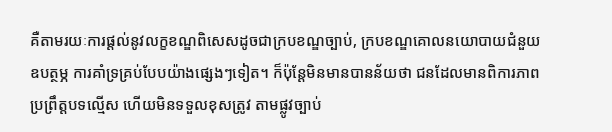គឺតាមរយៈការផ្តល់នូវលក្ខខណ្ឌពិសេសដូចជាក្របខណ្ឌច្បាប់, ក្របខណ្ឌគោលនយោបាយជំនួយឧបត្ថម្ភ ការគាំទ្រគ្រប់បែបយ៉ាងផ្សេងៗទៀត។ ក៏ប៉ុន្តែមិនមានបានន័យថា ជនដែលមានពិការភាពប្រព្រឹត្តបទល្មើស ហើយមិនទទួលខុសត្រូវ តាមផ្លូវច្បាប់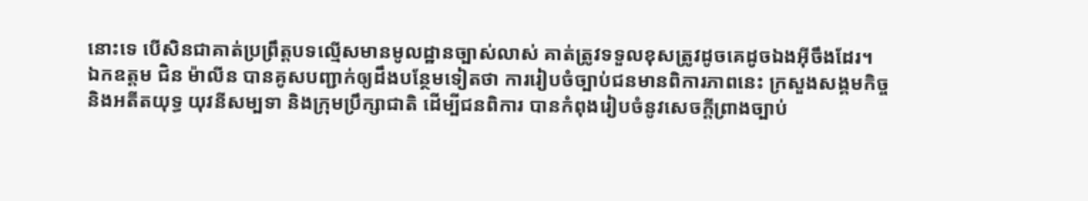នោះទេ បើសិនជាគាត់ប្រព្រឹត្តបទល្មើសមានមូលដ្ឋានច្បាស់លាស់ គាត់ត្រូវទទួលខុសត្រូវដូចគេដូចឯងអ៊ីចឹងដែរ។
ឯកឧត្តម ជិន ម៉ាលីន បានគូសបញ្ជាក់ឲ្យដឹងបន្ថែមទៀតថា ការរៀបចំច្បាប់ជនមានពិការភាពនេះ ក្រសួងសង្គមកិច្ច និងអតីតយុទ្ធ យុវនីសម្បទា និងក្រុមប្រឹក្សាជាតិ ដើម្បីជនពិការ បានកំពុងរៀបចំនូវសេចក្តីព្រាងច្បាប់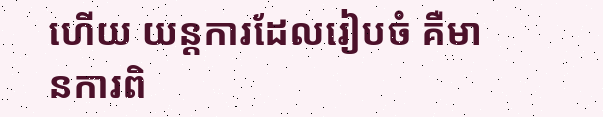ហើយ យន្តការដែលរៀបចំ គឺមានការពិ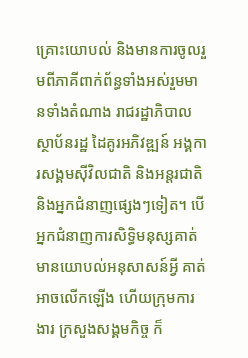គ្រោះយោបល់ និងមានការចូលរួមពីភាគីពាក់ព័ន្ធទាំងអស់រួមមានទាំងតំណាង រាជរដ្ឋាភិបាល ស្ថាប័នរដ្ឋ ដៃគូរអភិវឌ្ឍន៍ អង្គការសង្គមស៊ីវិលជាតិ និងអន្តរជាតិ និងអ្នកជំនាញផ្សេងៗទៀត។ បើអ្នកជំនាញការសិទ្ធិមនុស្សគាត់មានយោបល់អនុសាសន៍អ្វី គាត់អាចលើកឡើង ហើយក្រុមការងារ ក្រសួងសង្គមកិច្ច ក៏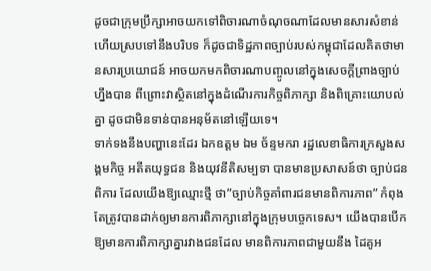ដូចជាក្រុមប្រឹក្សាអាចយកទៅពិចារណាចំណុចណាដែលមានសារសំខាន់ ហើយស្របទៅនឹងបរិបទ ក៏ដូចជាទិដ្ឋភាពច្បាប់របស់កម្ពុជាដែលគិតថាមានសារប្រយោជន៍ អាចយកមកពិចារណាបញ្ចូលនៅក្នុងសេចក្តីព្រាងច្បាប់ហ្នឹងបាន ពីព្រោះវាស្ថិតនៅក្នុងដំណើរការកិច្ចពិភាក្សា និងពិគ្រោះយោបល់គ្នា ដូចជាមិនទាន់បានអនុម័តនៅឡើយទេ។
ទាក់ទងនឹងបញ្ហានេះដែរ ឯកឧត្តម ឯម ច័ន្ទមករា រដ្ឋលេខាធិការក្រសួងសង្គមកិច្ច អតីតយុទ្ធជន និងយុវនីតិសម្បទា បានមានប្រសាសន៍ថា ច្បាប់ជនពិការ ដែលយើងឱ្យឈ្មោះថ្មី ថា”ច្បាប់កិច្ចគាំពារជនមានពិការភាព” កំពុងតែត្រូវបានដាក់ឲ្យមានការពិភាក្សានៅក្នុងក្រុមបចេ្ចកទេស។ យើងបានបើកឱ្យមានការពិភាក្សាគ្នារវាងជនដែល មានពិការភាពជាមួយនឹង ដៃគូអ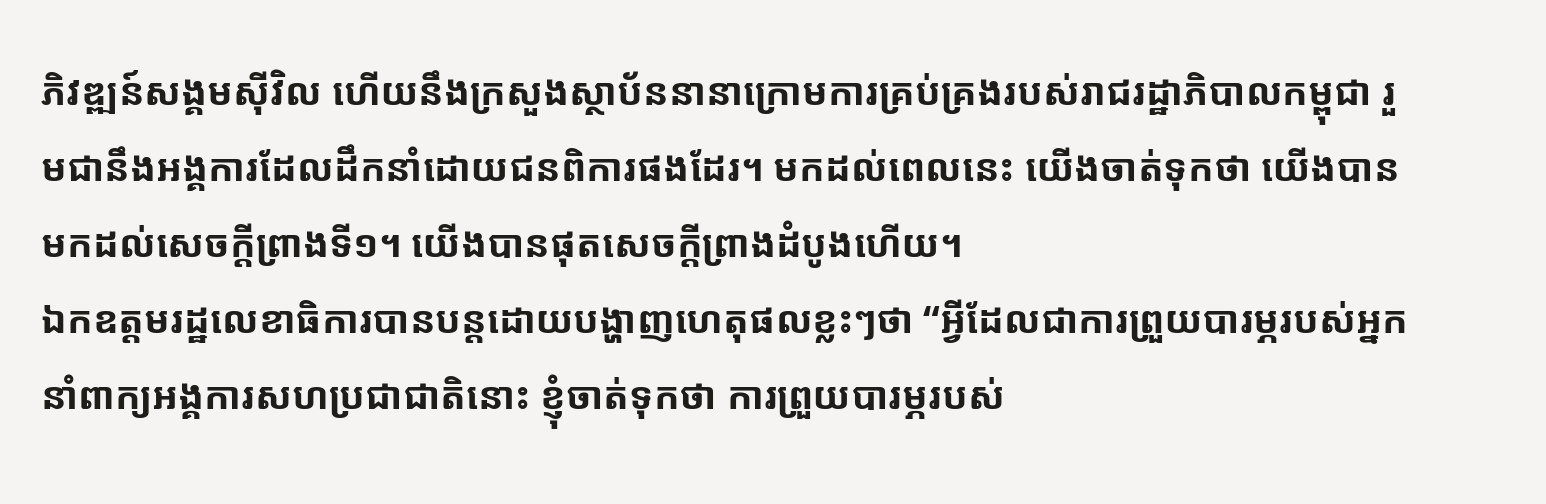ភិវឌ្ឍន៍សង្គមស៊ីវិល ហើយនឹងក្រសួងស្ថាប័ននានាក្រោមការគ្រប់គ្រងរបស់រាជរដ្ឋាភិបាលកម្ពុជា រួមជានឹងអង្គការដែលដឹកនាំដោយជនពិការផងដែរ។ មកដល់ពេលនេះ យើងចាត់ទុកថា យើងបានមកដល់សេចក្តីព្រាងទី១។ យើងបានផុតសេចក្តីព្រាងដំបូងហើយ។
ឯកឧត្តមរដ្ឋលេខាធិការបានបន្តដោយបង្ហាញហេតុផលខ្លះៗថា “អ្វីដែលជាការព្រួយបារម្ភរបស់អ្នកនាំពាក្យអង្គការសហប្រជាជាតិនោះ ខ្ញុំចាត់ទុកថា ការព្រួយបារម្ភរបស់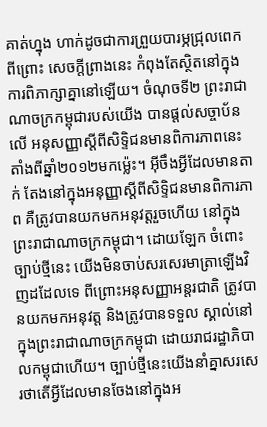គាត់ហ្នុង ហាក់ដូចជាការព្រួយបារម្ភជ្រុលពេក ពីព្រោះ សេចក្តីព្រាងនេះ កំពុងតែស្ថិតនៅក្នុងការពិភាក្សាគ្នានៅឡើយ។ ចំណុចទី២ ព្រះរាជាណាចក្រកម្ពុជារបស់យើង បានផ្តល់សច្ចាប័នលើ អនុសញ្ញាស្តីពីសិទ្ទិជនមានពិការភាពនេះ តាំងពីឆ្នាំ២០១២មកម្ល៉េះ។ អ៊ីចឹងអ្វីដែលមានតាក់ តែងនៅក្នុងអនុញ្ញាស្តីពីសិទ្ទិជនមានពិការភាព គឺត្រូវបានយកមកអនុវត្តរួចហើយ នៅក្នុងព្រះរាជាណាចក្រកម្ពុជា។ ដោយឡែក ចំពោះច្បាប់ថ្មីនេះ យើងមិនចាប់សរសេរមាត្រាឡើងវិញដដែលទេ ពីព្រោះអនុសញ្ញាអន្តរជាតិ ត្រូវបានយកមកអនុវត្ត និងត្រូវបានទទួល ស្គាល់នៅក្នុងព្រះរាជាណាចក្រកម្ពុជា ដោយរាជរដ្ឋាភិបាលកម្ពុជាហើយ។ ច្បាប់ថ្មីនេះយើងនាំគ្នាសរសេរថាតើអ្វីដែលមានចែងនៅក្នុងអ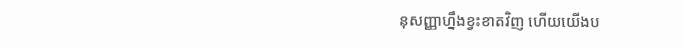នុសញ្ញាហ្នឹងខ្វះខាតវិញ ហើយយើងប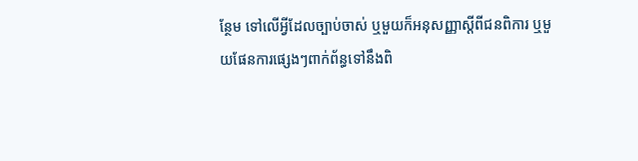ន្ថែម ទៅលើអ្វីដែលច្បាប់ចាស់ ឬមួយក៏អនុសញ្ញាស្តីពីជនពិការ ឬមួយផែនការផ្សេងៗពាក់ព័ន្ធទៅនឹងពិ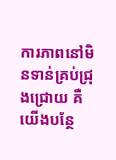ការភាពនៅមិនទាន់គ្រប់ជ្រុងជ្រោយ គឺយើងបន្ថែ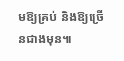មឱ្យគ្រប់ និងឱ្យច្រើនជាងមុន៕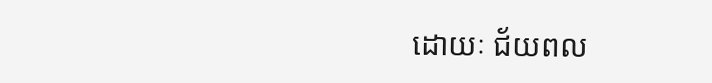ដោយៈ ជ័យពល